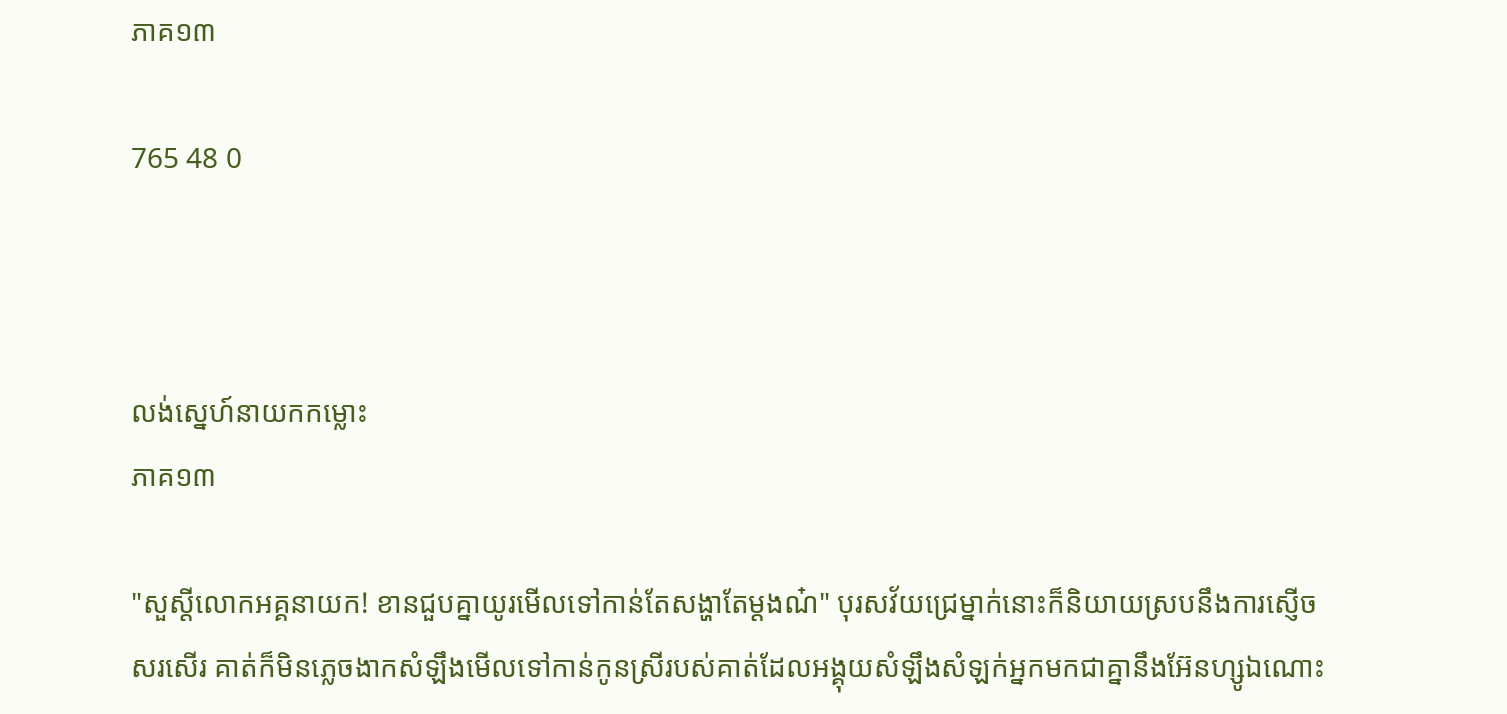ភាគ១៣

765 48 0



លង់ស្នេហ៍នាយកកម្លោះ
ភាគ១៣

"សួស្ដីលោកអគ្គនាយក! ខានជួបគ្នាយូរមើលទៅកាន់តែសង្ហាតែម្ដងណ៎" បុរសវ័យជ្រេម្នាក់នោះក៏និយាយស្របនឹងការស្ញើចសរសើរ គាត់ក៏មិនភ្លេចងាកសំឡឹងមើលទៅកាន់កូនស្រីរបស់គាត់ដែលអង្គុយសំឡឹងសំឡក់អ្នកមកជាគ្នានឹងអ៊ែនហ្សូឯណោះ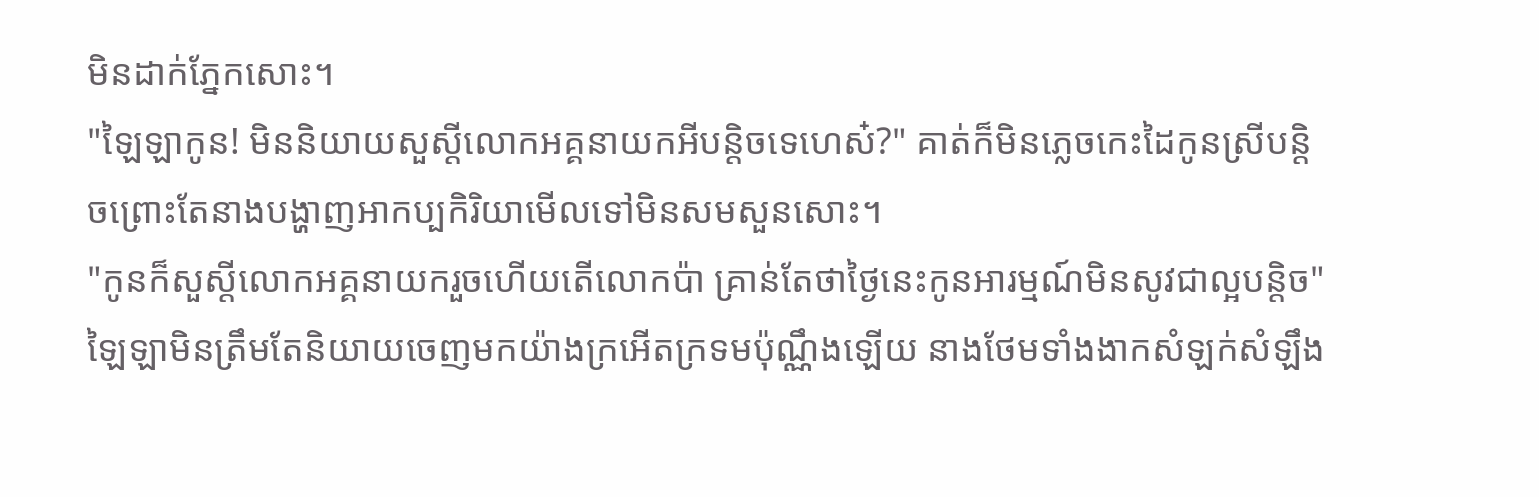មិនដាក់ភ្នែកសោះ។
"ឡៃឡាកូន! មិននិយាយសួស្ដីលោកអគ្គនាយកអីបន្តិចទេហេស៎?" គាត់ក៏មិនភ្លេចកេះដៃកូនស្រីបន្តិចព្រោះតែនាងបង្ហាញអាកប្បកិរិយាមើលទៅមិនសមសួនសោះ។
"កូនក៏សួស្ដីលោកអគ្គនាយករួចហើយតើលោកប៉ា គ្រាន់តែថាថ្ងៃនេះកូនអារម្មណ៍មិនសូវជាល្អបន្តិច" ឡៃឡាមិនត្រឹមតែនិយាយចេញមកយ៉ាងក្រអើតក្រទមប៉ុណ្ណឹងឡើយ នាងថែមទាំងងាកសំឡក់សំឡឹង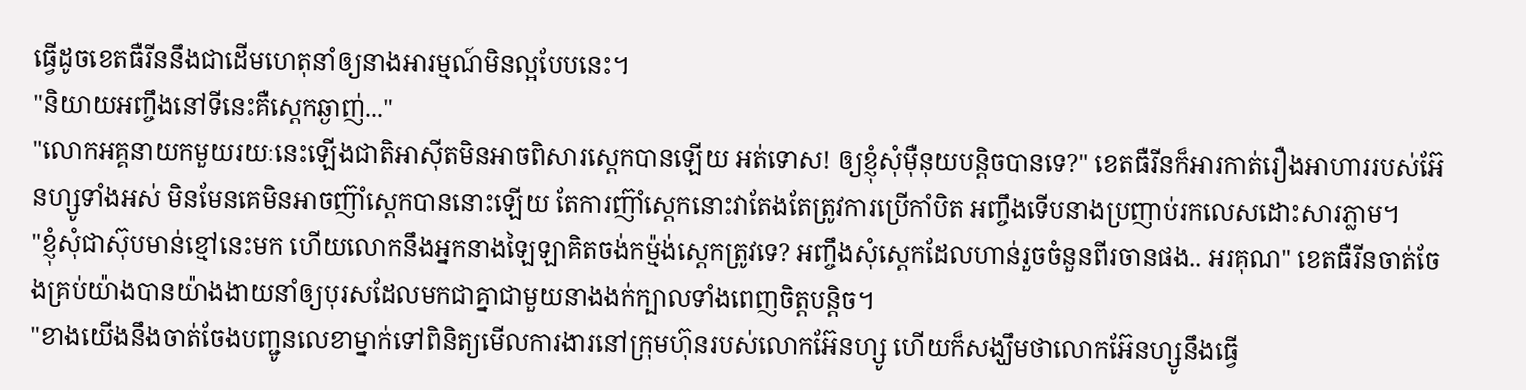ធ្វើដូចខេតធឺរីននឹងជាដើមហេតុនាំឲ្យនាងអារម្មណ៍មិនល្អបែបនេះ។
"និយាយអញ្ចឹងនៅទីនេះគឺស្ដេកឆ្ងាញ់..."
"លោកអគ្គនាយកមួយរយៈនេះឡើងជាតិអាសុីតមិនអាចពិសារស្ដេកបានឡើយ អត់ទោស! ឲ្យខ្ញុំសុំម៉ឺនុយបន្តិចបានទេ?" ខេតធឺរីនក៏អារកាត់រឿងអាហាររបស់អ៊ែនហ្សូទាំងអស់ មិនមែនគេមិនអាចញ៊ាំស្ដេកបាននោះឡើយ តែការញ៊ាំស្ដេកនោះវាតែងតែត្រូវការប្រើកាំបិត អញ្ចឹងទើបនាងប្រញាប់រកលេសដោះសារភ្លាម។
"ខ្ញុំសុំជាស៊ុបមាន់ខ្មៅនេះមក ហើយលោកនឹងអ្នកនាងឡៃឡាគិតចង់កម៉្មង់ស្ដេកត្រូវទេ? អញ្ចឹងសុំស្ដេកដែលហាន់រួចចំនួនពីរចានផង.. អរគុណ" ខេតធឺរីនចាត់ចែងគ្រប់យ៉ាងបានយ៉ាងងាយនាំឲ្យបុរសដែលមកជាគ្នាជាមួយនាងងក់ក្បាលទាំងពេញចិត្តបន្តិច។
"ខាងយើងនឹងចាត់ចែងបញ្ជូនលេខាម្នាក់ទៅពិនិត្យមើលការងារនៅក្រុមហ៊ុនរបស់លោកអ៊ែនហ្សូ ហើយក៏សង្ឃឹមថាលោកអ៊ែនហ្សូនឹងធ្វើ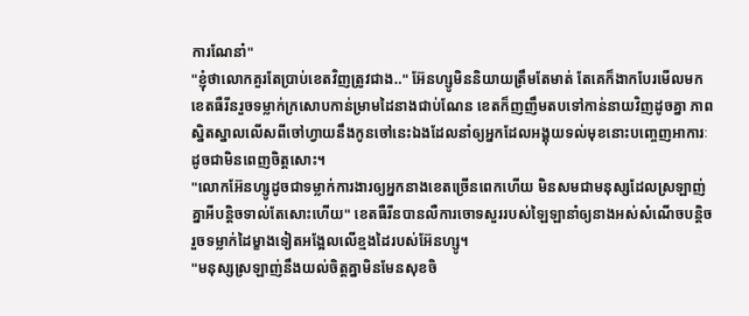ការណែនាំ"
"ខ្ញុំថាលោកគួរតែប្រាប់ខេតវិញត្រូវជាង.." អ៊ែនហ្សូមិននិយាយត្រឹមតែមាត់ តែគេក៏ងាកបែរមើលមកខេតធឺរីនរួចទម្លាក់ក្រសោបកាន់ម្រាមដៃនាងជាប់ណែន ខេតក៏ញញឹមតបទៅកាន់នាយវិញដូចគ្នា ភាពស្និតស្នាលលើសពីចៅហ្វាយនឹងកូនចៅនេះឯងដែលនាំឲ្យអ្នកដែលអង្គុយទល់មុខនោះបញ្ចេញអាការៈដូចជាមិនពេញចិត្តសោះ។
"លោកអ៊ែនហ្សូដូចជាទម្លាក់ការងារឲ្យអ្នកនាងខេតច្រើនពេកហើយ មិនសមជាមនុស្សដែលស្រឡាញ់គ្នាអីបន្តិចទាល់តែសោះហើយ" ខេតធឺរីនបានលឺការចោទសួររបស់ឡៃឡានាំឲ្យនាងអស់សំណើចបន្តិចរួចទម្លាក់ដៃម្ខាងទៀតអង្អែលលើខ្មងដៃរបស់អ៊ែនហ្សូ។
"មនុស្សស្រឡាញ់នឹងយល់ចិត្តគ្នាមិនមែនសុខចិ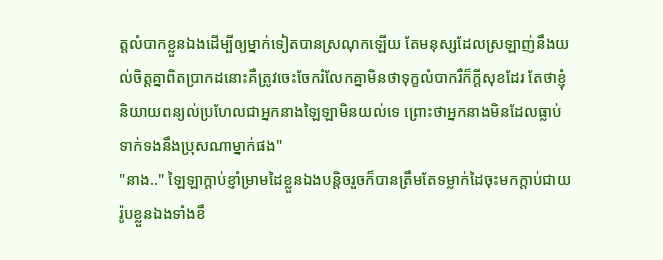ត្តលំបាកខ្លួនឯងដើម្បីឲ្យម្នាក់ទៀតបានស្រណុកឡើយ តែមនុស្សដែលស្រឡាញ់នឹងយល់ចិត្តគ្នាពិតប្រាកដនោះគឺត្រូវចេះចែករំលែកគ្នាមិនថាទុក្ខលំបាករឺក៏ក្ដីសុខដែរ តែថាខ្ញុំនិយាយពន្យល់ប្រហែលជាអ្នកនាងឡៃឡាមិនយល់ទេ ព្រោះថាអ្នកនាងមិនដែលធ្លាប់ទាក់ទងនឹងប្រុសណាម្នាក់ផង"
"នាង.." ឡៃឡាក្ដាប់ខ្ញាំម្រាមដៃខ្លួនឯងបន្តិចរួចក៏បានត្រឹមតែទម្លាក់ដៃចុះមកក្ដាប់ជាយរ៉ូបខ្លួនឯងទាំងខឹ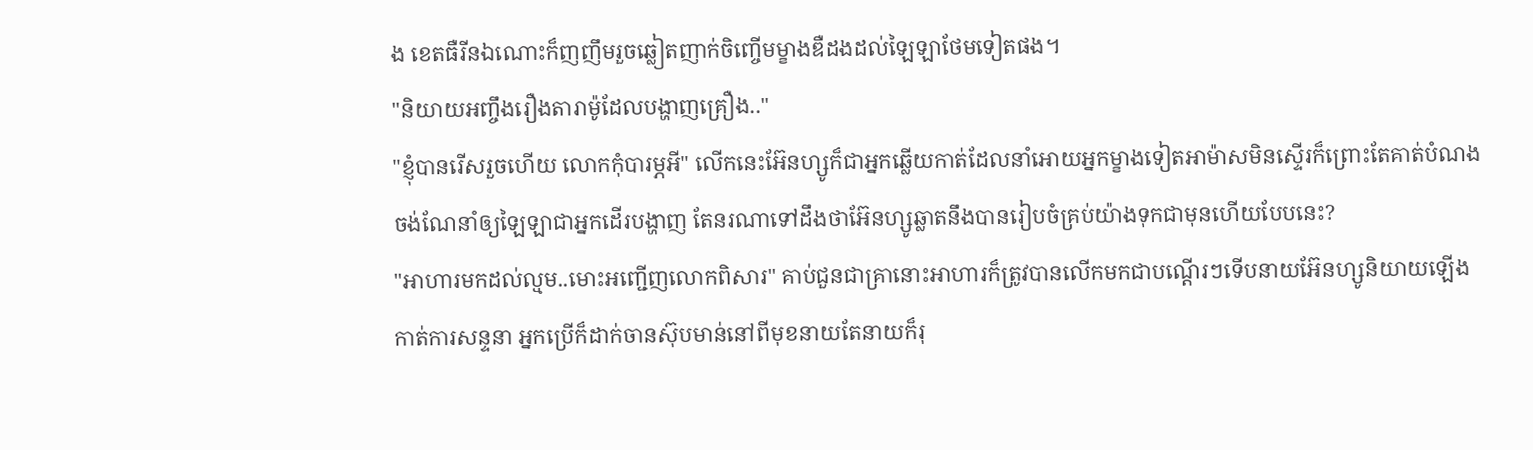ង ខេតធឺរីនឯណោះក៏ញញឹមរួចឆ្លៀតញាក់ចិញ្ចើមម្ខាងឌឺដងដល់ឡៃឡាថែមទៀតផង។
"និយាយអញ្ចឹងរឿងតារាម៉ូដែលបង្ហាញគ្រឿង.."
"ខ្ញុំបានរើសរួចហើយ លោកកុំបារម្ភអី" លើកនេះអ៊ែនហ្សូក៏ជាអ្នកឆ្លើយកាត់ដែលនាំអោយអ្នកម្ខាងទៀតអាម៉ាសមិនស្ទើរក៏ព្រោះតែគាត់បំណងចង់ណែនាំឲ្យឡៃឡាជាអ្នកដើរបង្ហាញ តែនរណាទៅដឹងថាអ៊ែនហ្សូឆ្លាតនឹងបានរៀបចំគ្រប់យ៉ាងទុកជាមុនហើយបែបនេះ?
"អាហារមកដល់ល្មម..មោះអញ្ជើញលោកពិសារ" គាប់ជួនជាគ្រានោះអាហារក៏ត្រូវបានលើកមកជាបណ្ដើរៗទើបនាយអ៊ែនហ្សូនិយាយឡើងកាត់ការសន្ទនា អ្នកប្រើក៏ដាក់ចានស៊ុបមាន់នៅពីមុខនាយតែនាយក៏រុ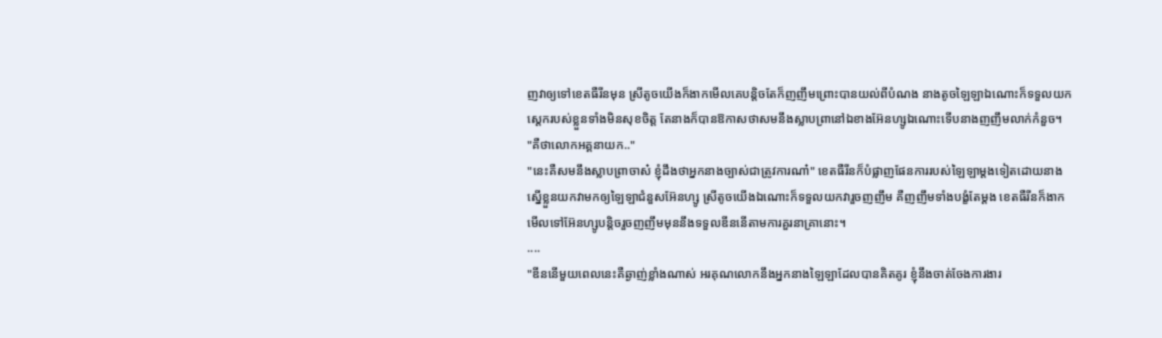ញវាឲ្យទៅខេតធឺរីនមុន ស្រីតូចយើងក៏ងាកមើលគេបន្តិចតែក៏ញញឹមព្រោះបានយល់ពីបំណង នាងតូចឡៃឡាឯណោះក៏ទទួលយកស្ដេករបស់ខ្លួនទាំងមិនសុខចិត្ត តែនាងក៏បានឱកាសថាសមនឹងស្លាបព្រានៅឯខាងអ៊ែនហ្សូឯណោះទើបនាងញញឹមលាក់កំនួច។
"គឺថាលោកអគ្គនាយក.."
"នេះគឺសមនឹងស្លាបព្រាចាស៎ ខ្ញុំដឹងថាអ្នកនាងច្បាស់ជាត្រូវការណា៎" ខេតធឺរីនក៏បំផ្លាញផែនការរបស់ឡៃឡាម្ដងទៀតដោយនាងស្នើខ្លួនយកវាមកឲ្យឡៃឡាជំនួសអ៊ែនហ្សូ ស្រីតូចយើងឯណោះក៏ទទួលយកវារួចញញឹម គឺញញឹមទាំងបង្ខំតែម្ដង ខេតធឺរីនក៏ងាកមើលទៅអ៊ែនហ្សូបន្តិចរួចញញឹមមុននឹងទទួលឌីននើតាមការគួរនាគ្រានោះ។
....
"ឌីននើមួយពេលនេះគឺឆ្ងាញ់ខ្លាំងណាស់ អរគុណលោកនឹងអ្នកនាងឡៃឡាដែលបានគិតគូរ ខ្ញុំនឹងចាត់ចែងការងារ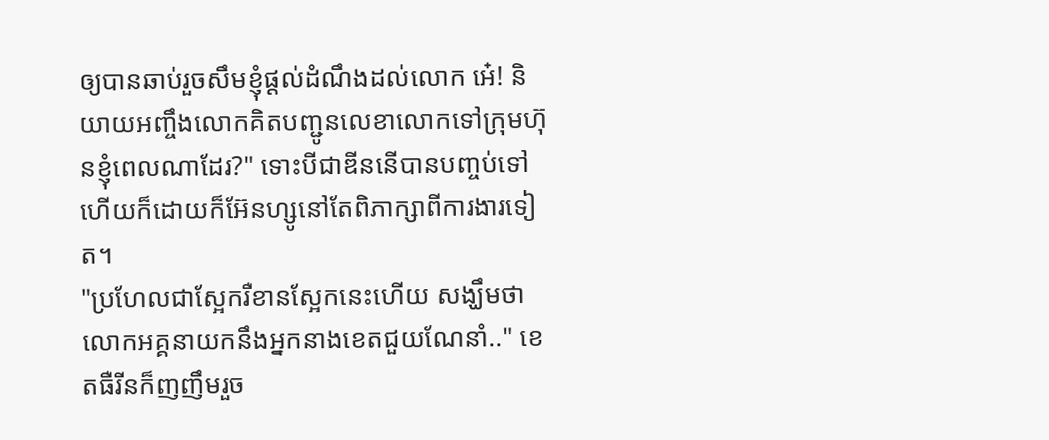ឲ្យបានឆាប់រួចសឹមខ្ញុំផ្ដល់ដំណឹងដល់លោក អេ៎! និយាយអញ្ចឹងលោកគិតបញ្ជូនលេខាលោកទៅក្រុមហ៊ុនខ្ញុំពេលណាដែរ?" ទោះបីជាឌីននើបានបញ្ចប់ទៅហើយក៏ដោយក៏អ៊ែនហ្សូនៅតែពិភាក្សាពីការងារទៀត។
"ប្រហែលជាស្អែករឺខានស្អែកនេះហើយ សង្ឃឹមថាលោកអគ្គនាយកនឹងអ្នកនាងខេតជួយណែនាំ.." ខេតធឺរីនក៏ញញឹមរួច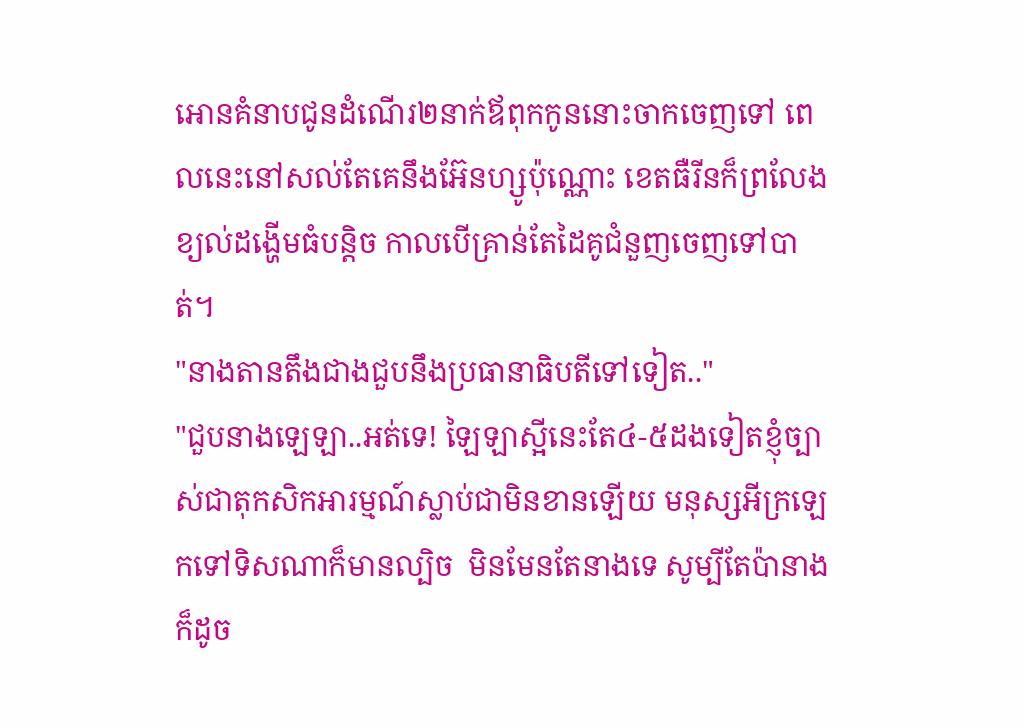អោនគំនាបជូនដំណើរ២នាក់ឪពុកកូននោះចាកចេញទៅ ពេលនេះនៅសល់តែគេនឹងអ៊ែនហ្សូប៉ុណ្ណោះ ខេតធឺរីនក៏ព្រលែងខ្យល់ដង្ហើមធំបន្តិច កាលបើគ្រាន់តែដៃគូជំនួញចេញទៅបាត់។
"នាងតានតឹងជាងជួបនឹងប្រធានាធិបតីទៅទៀត.."
"ជួបនាងឡេឡា..អត់ទេ! ឡៃឡាស្អីនេះតែ៤-៥ដងទៀតខ្ញុំច្បាស់ជាតុកសិកអារម្មណ៍ស្លាប់ជាមិនខានឡើយ មនុស្សអីក្រឡេកទៅទិសណាក៏មានល្បិច  មិនមែនតែនាងទេ សូម្បីតែប៉ានាងក៏ដូច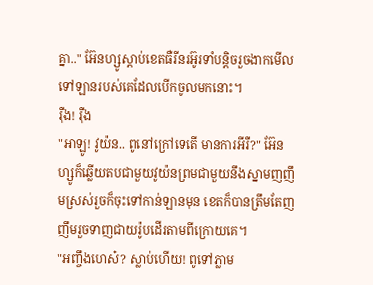គ្នា.." អ៊ែនហ្សូស្ដាប់ខេតធឺរីនរអ៊ូរទាំបន្តិចរួចងាកមើលទៅឡានរបស់គេដែលបើកចូលមកនោះ។
រ៉ឺង! រ៉ឺង
"អាឡូ! វូយ៉ន.. ពូនៅក្រៅទេតើ មានការអីរឺ?" អ៊ែនហ្សូក៏ឆ្លើយតបជាមួយវូយ៉នព្រមជាមួយនឹងស្នាមញញឹមស្រស់រួចក៏ចុះទៅកាន់ឡានមុន ខេតក៏បានត្រឹមតែញញឹមរួចទាញជាយរ៉ូបដើរតាមពីក្រោយគេ។
"អញ្ចឹងហេស៎? ស្លាប់ហើយ! ពូទៅភ្លាម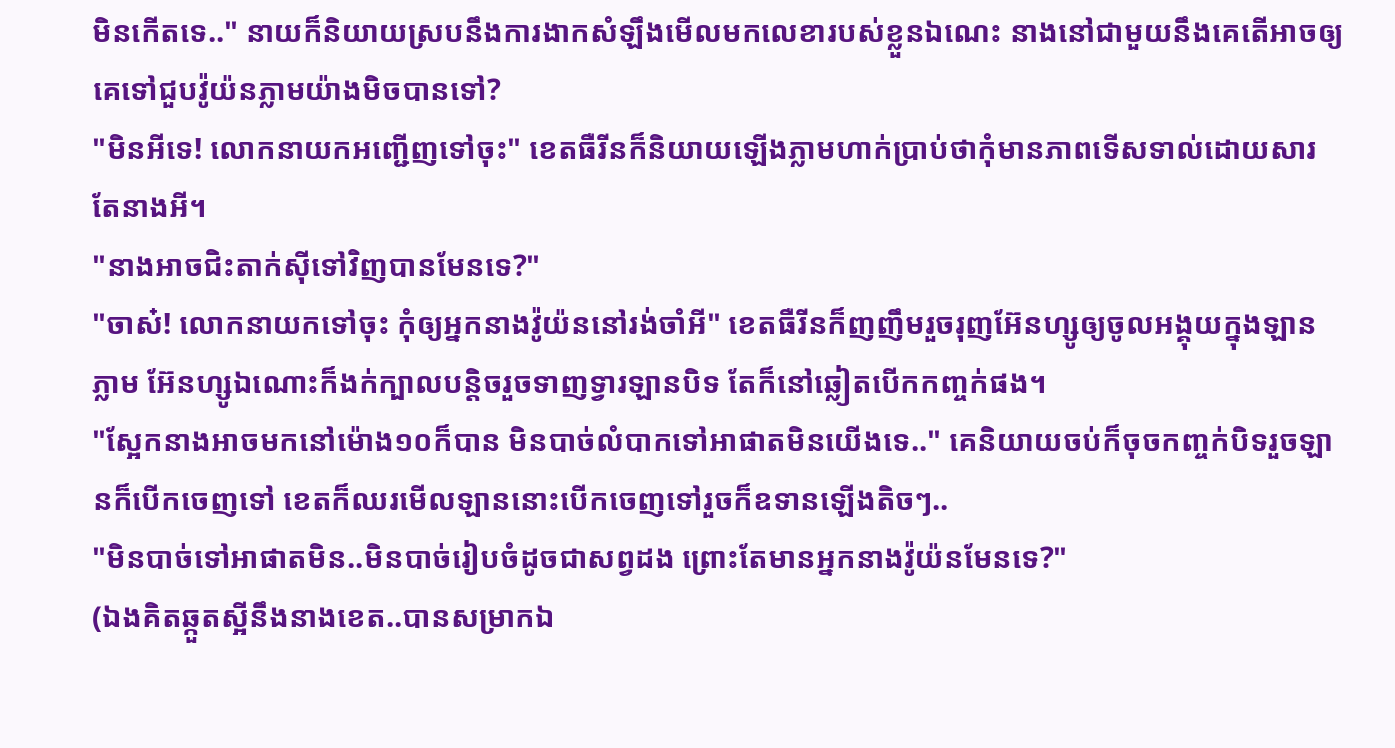មិនកើតទេ.." នាយក៏និយាយស្របនឹងការងាកសំឡឹងមើលមកលេខារបស់ខ្លួនឯណេះ នាងនៅជាមួយនឹងគេតើអាចឲ្យគេទៅជួបវ៉ូយ៉នភ្លាមយ៉ាងមិចបានទៅ?
"មិនអីទេ! លោកនាយកអញ្ជើញទៅចុះ" ខេតធឺរីនក៏និយាយឡើងភ្លាមហាក់ប្រាប់ថាកុំមានភាពទើសទាល់ដោយសារតែនាងអី។
"នាងអាចជិះតាក់សុីទៅវិញបានមែនទេ?"
"ចាស៎! លោកនាយកទៅចុះ កុំឲ្យអ្នកនាងវ៉ូយ៉ននៅរង់ចាំអី" ខេតធឺរីនក៏ញញឹមរួចរុញអ៊ែនហ្សូឲ្យចូលអង្គុយក្នុងឡានភ្លាម អ៊ែនហ្សូឯណោះក៏ងក់ក្បាលបន្តិចរួចទាញទ្វារឡានបិទ តែក៏នៅឆ្លៀតបើកកញ្ចក់ផង។
"ស្អែកនាងអាចមកនៅម៉ោង១០ក៏បាន មិនបាច់លំបាកទៅអាផាតមិនយើងទេ.." គេនិយាយចប់ក៏ចុចកញ្ចក់បិទរួចឡានក៏បើកចេញទៅ ខេតក៏ឈរមើលឡាននោះបើកចេញទៅរួចក៏ឧទានឡើងតិចៗ..
"មិនបាច់ទៅអាផាតមិន..មិនបាច់រៀបចំដូចជាសព្វដង ព្រោះតែមានអ្នកនាងវ៉ូយ៉នមែនទេ?"
(ឯងគិតឆ្កួតស្អីនឹងនាងខេត..បានសម្រាកឯ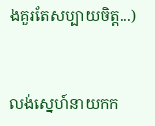ងគួរតែសប្បាយចិត្ត...)


លង់ស្នេហ៍នាយកក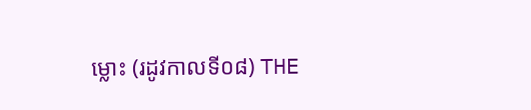ម្លោះ (រដូវកាលទី០៨) THE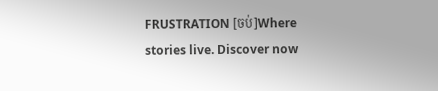FRUSTRATION [ចប់]Where stories live. Discover now